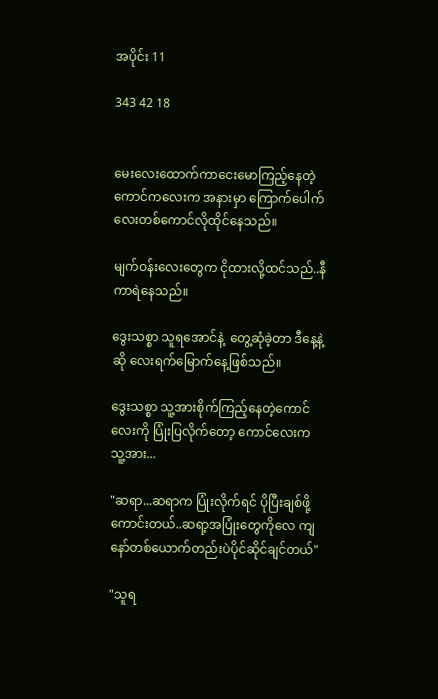အပိုင်း 11

343 42 18


မေးလေးထောက်ကာငေးမောကြည့်နေတဲ့ကောင်ကလေးက အနားမှာ ကြောက်ပေါက်လေးတစ်ကောင်လိုထိုင်နေသည်။

မျက်ဝန်းလေးတွေက ငိုထားလို့ထင်သည်..နီကာရဲနေသည်။

ဒွေးသစ္စာ သူရအောင်နဲ့ ‌ တွေ့ဆုံခဲ့တာ ဒီနေ့နဲ့ဆို လေးရက်မြောက်နေ့ဖြစ်သည်။

ဒွေးသစ္စာ သူ့အားစိုက်ကြည့်နေတဲ့ကောင်လေးကို ပြုံးပြလိုက်တော့ ကောင်လေးက သူ့အား...

"ဆရာ...ဆရာက ပြုံးလိုက်ရင် ပိုပြီးချစ်ဖို့ကောင်းတယ်..ဆရာ့အပြုံးတွေကိုလေ ကျနော်တစ်ယောက်တည်းပဲပိုင်ဆိုင်ချင်တယ်"

"သူရ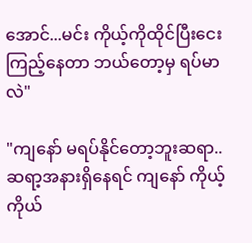အောင်...မင်း ကိုယ့်ကိုထိုင်ပြီးငေးကြည့်နေတာ ဘယ်တော့မှ ရပ်မာလဲ"

"ကျနော် မရပ်နိုင်တော့ဘူးဆရာ..
ဆရာ့အနားရှိနေရင် ကျနော် ကိုယ့်ကိုယ်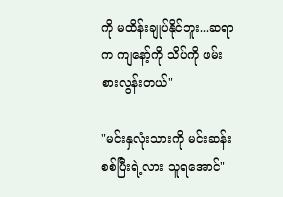ကို မထိန်းချုပ်နိုင်ဘူး...ဆရာက ကျနော့်ကို သိပ်ကို ဖမ်းစားလွန်းတယ်"

"မင်းနှလုံးသားကို မင်းဆန်းစစ်ပြီးရဲ့လား သူရအောင်"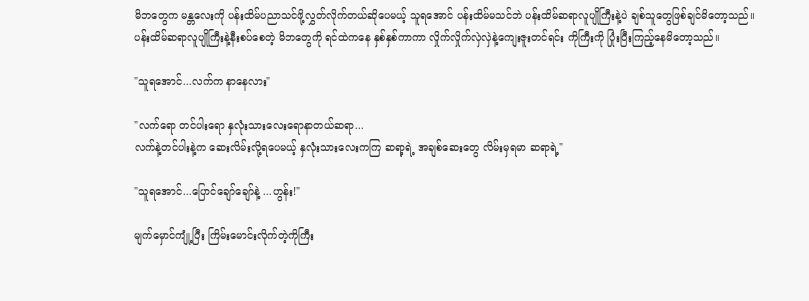မိဘတွေက မန္တလေးကို ပန်းထိမ်ပညာသင်ဖို့လွှတ်လိုက်တယ်ဆိုပေမယ့် သူရအောင် ပန်းထိမ်မသင်ဘဲ ပန်းထိမ်ဆရာလူပျိုကြီးနဲ့ပဲ ချစ်သူတွေဖြစ်ချင်မိတော့သည်။
ပန်းထိမ်ဆရာလူပျိုကြီးနဲ့နီးစပ်စေတဲ့ မိဘတွေကို ရင်ထဲ‌ကနေ နှစ်နှစ်ကာကာ လှိုက်လှိုက်လှဲလှဲနဲ့ကျေးဇူးတင်ရင်း ကိုကြီးကို ပြုံးပြီးကြည့်နေမိတော့သည်။

"သူရအောင်...လက်က နာနေလား"

"လက်ရော တင်ပါးရော နှလုံးသားလေးရောနာတယ်ဆရာ...
လက်နဲ့တင်ပါးနဲ့က ဆေးလိမ်းလို့ရပေမယ့် နှလုံးသားလေးကကြ ဆရာ့ရဲ့ အချစ်ဆေးတွေ လိမ်းမှရမာ ဆရာရဲ့"

"သူရအောင်...ပြောင်ချော်ချော်နဲ့ ...ဟွန်း!"

မျက်မှောင်ကျုံ့ပြီး ကြိမ်းမောင်းလိုက်တဲ့ကိုကြီး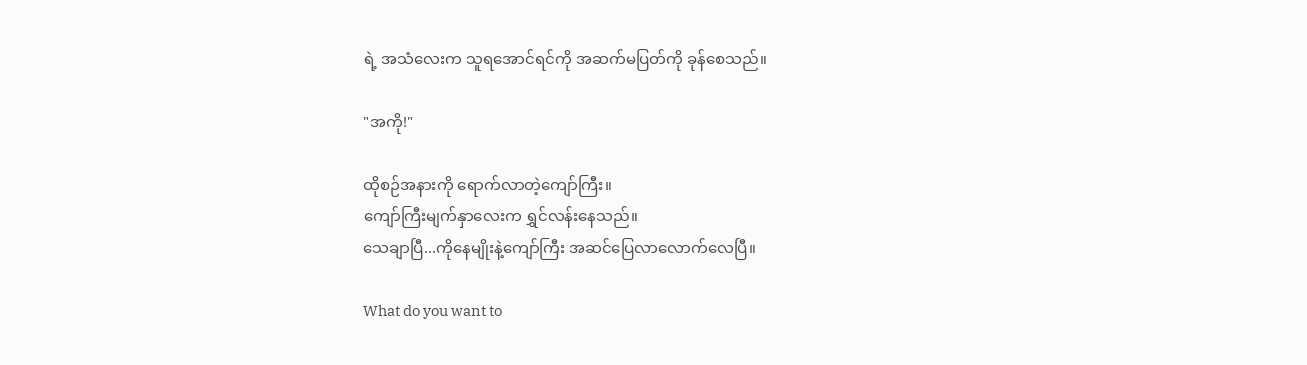ရဲ့ အသံလေးက သူရအောင်ရင်ကို အဆက်မပြတ်ကို ခုန်စေသည်။

"အကို!"

ထိုစဉ်အနားကို ရောက်လာတဲ့ကျော်ကြီး။
ကျော်ကြီးမျက်နှာလေးက ရွှင်လန်းနေသည်။
သေချာပြီ...ကိုနေမျိုးနဲ့ကျော်ကြီး အဆင်ပြေလာလောက်လေပြီ။

What do you want to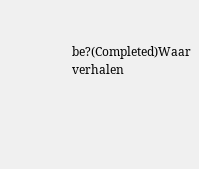be?(Completed)Waar verhalen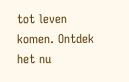tot leven komen. Ontdek het nu